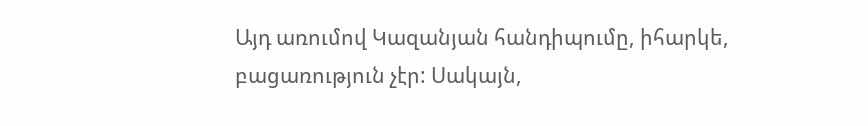Այդ առումով Կազանյան հանդիպումը, իհարկե, բացառություն չէր: Սակայն,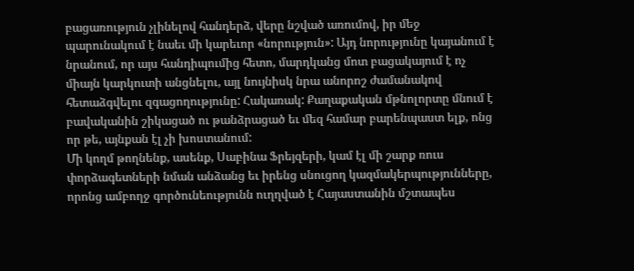բացառություն չլինելով հանդերձ, վերը նշված առումով, իր մեջ պարունակում է նաեւ մի կարեւոր «նորություն»: Այդ նորությունը կայանում է նրանում, որ այս հանդիպումից հետո, մարդկանց մոտ բացակայում է ոչ միայն կարկուտի անցնելու, այլ նույնիսկ նրա անորոշ ժամանակով հետաձգվելու զգացողությունը: Հակառակ: Քաղաքական մթնոլորտը մնում է բավականին շիկացած ու թանձրացած եւ մեզ համար բարենպաստ ելք, ոնց որ թե, այնքան էլ չի խոստանում:
Մի կողմ թողնենք, ասենք, Սաբինա Ֆրեյզերի, կամ էլ մի շարք ռուս փորձագետների նման անձանց եւ իրենց սնուցող կազմակերպությունները, որոնց ամբողջ գործունեությունն ուղղված է Հայաստանին մշտապես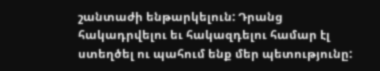շանտաժի ենթարկելուն: Դրանց հակադրվելու եւ հակազդելու համար էլ ստեղծել ու պահում ենք մեր պետությունը: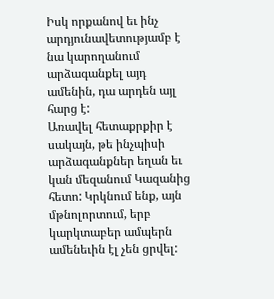Իսկ որքանով եւ ինչ արդյունավետությամբ է նա կարողանում արձագանքել այդ ամենին, դա արդեն այլ հարց է:
Առավել հետաքրքիր է սակայն, թե ինչպիսի արձագանքներ եղան եւ կան մեզանում Կազանից հետո: Կրկնում ենք, այն մթնոլորտում, երբ կարկտաբեր ամպերն ամենեւին էլ չեն ցրվել: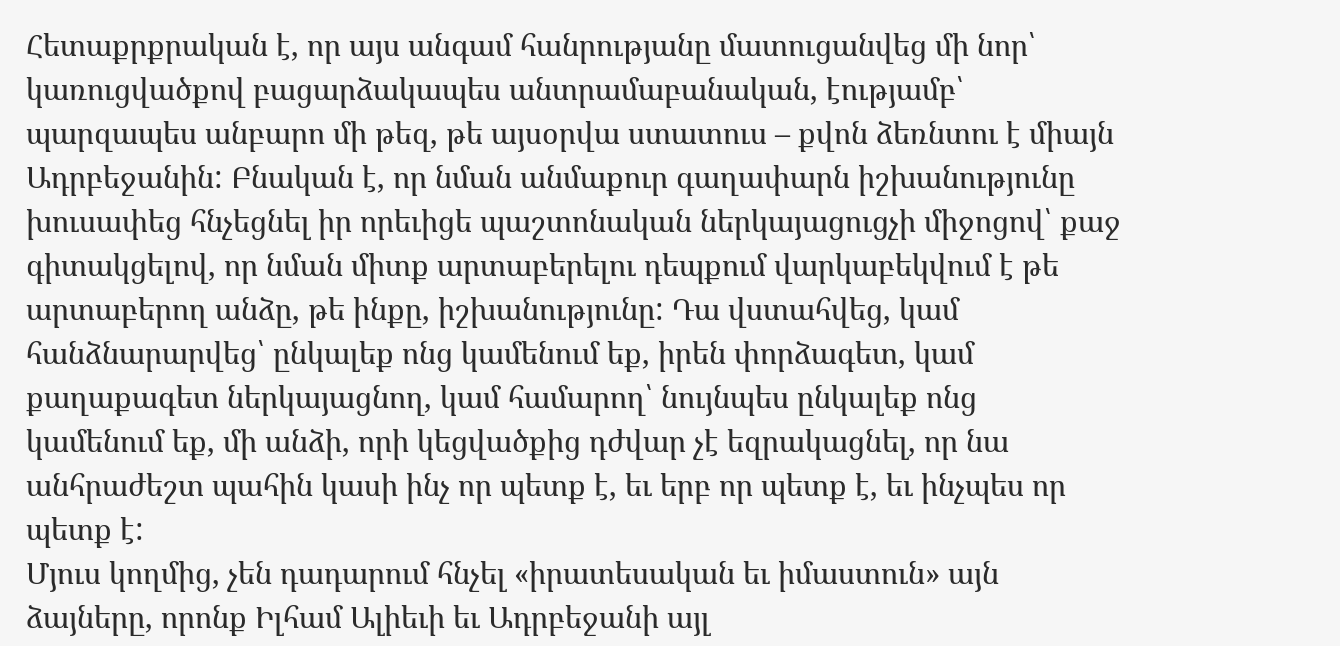Հետաքրքրական է, որ այս անգամ հանրությանը մատուցանվեց մի նոր՝ կառուցվածքով բացարձակապես անտրամաբանական, էությամբ՝ պարզապես անբարո մի թեզ, թե այսօրվա ստատուս – քվոն ձեռնտու է միայն Ադրբեջանին: Բնական է, որ նման անմաքուր գաղափարն իշխանությունը խուսափեց հնչեցնել իր որեւիցե պաշտոնական ներկայացուցչի միջոցով՝ քաջ գիտակցելով, որ նման միտք արտաբերելու դեպքում վարկաբեկվում է թե արտաբերող անձը, թե ինքը, իշխանությունը: Դա վստահվեց, կամ հանձնարարվեց՝ ընկալեք ոնց կամենում եք, իրեն փորձագետ, կամ քաղաքագետ ներկայացնող, կամ համարող՝ նույնպես ընկալեք ոնց կամենում եք, մի անձի, որի կեցվածքից դժվար չէ եզրակացնել, որ նա անհրաժեշտ պահին կասի ինչ որ պետք է, եւ երբ որ պետք է, եւ ինչպես որ պետք է:
Մյուս կողմից, չեն դադարում հնչել «իրատեսական եւ իմաստուն» այն ձայները, որոնք Իլհամ Ալիեւի եւ Ադրբեջանի այլ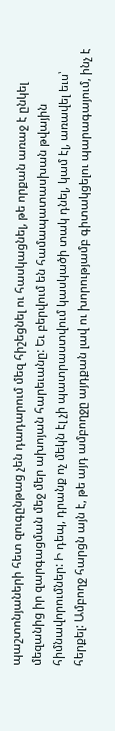պաշտոնյաների հետ զուգընթաց չեն դադարում մեզ հիշեցնել ու հասկացնել, թե որքան առաջ է ընկել մեզանից իր զարգացման մեջ մեր ախոյան հարեւանը: Եւ բերվում են համապատասխան թվային հիմնավորումներ: Ի դեպ, դրանք ոչ մեկն էլ չի պատրաստվում կասկածի տակ դնել, կամ էլ, առավել եւս՝ հերքել: Ամբողջ հարցն այն է, թե այդ ամբողջը այդքան լավ ու խորությամբ գիտակցելու պարագայում, ինչ է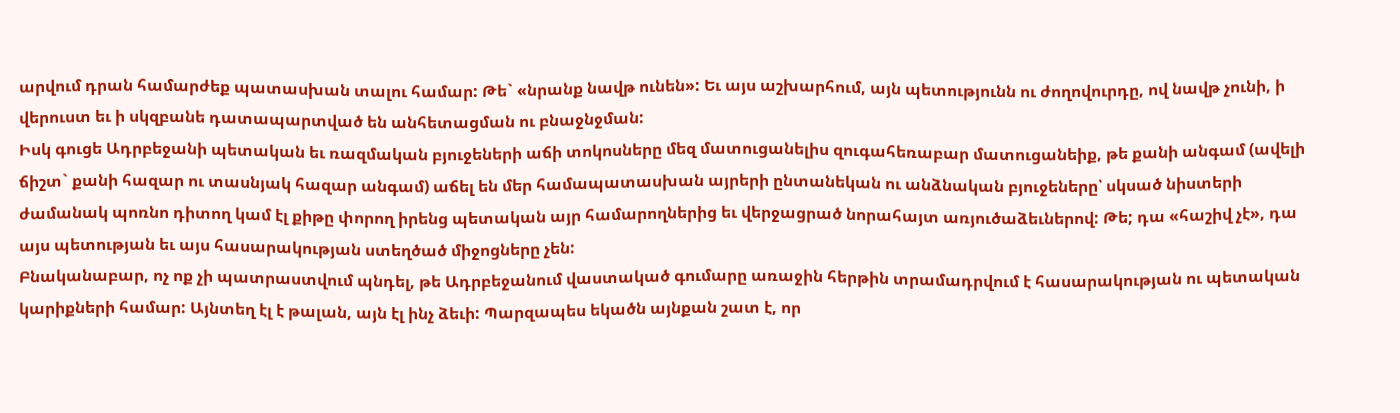արվում դրան համարժեք պատասխան տալու համար: Թե` «նրանք նավթ ունեն»: Եւ այս աշխարհում, այն պետությունն ու ժողովուրդը, ով նավթ չունի, ի վերուստ եւ ի սկզբանե դատապարտված են անհետացման ու բնաջնջման:
Իսկ գուցե Ադրբեջանի պետական եւ ռազմական բյուջեների աճի տոկոսները մեզ մատուցանելիս զուգահեռաբար մատուցանեիք, թե քանի անգամ (ավելի ճիշտ` քանի հազար ու տասնյակ հազար անգամ) աճել են մեր համապատասխան այրերի ընտանեկան ու անձնական բյուջեները՝ սկսած նիստերի ժամանակ պոռնո դիտող կամ էլ քիթը փորող իրենց պետական այր համարողներից եւ վերջացրած նորահայտ առյուծաձեւներով: Թե; դա «հաշիվ չէ», դա այս պետության եւ այս հասարակության ստեղծած միջոցները չեն:
Բնականաբար, ոչ ոք չի պատրաստվում պնդել, թե Ադրբեջանում վաստակած գումարը առաջին հերթին տրամադրվում է հասարակության ու պետական կարիքների համար: Այնտեղ էլ է թալան, այն էլ ինչ ձեւի: Պարզապես եկածն այնքան շատ է, որ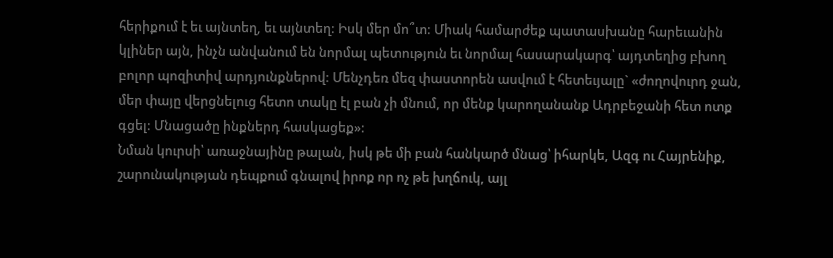հերիքում է եւ այնտեղ, եւ այնտեղ: Իսկ մեր մո՞տ: Միակ համարժեք պատասխանը հարեւանին կլիներ այն, ինչն անվանում են նորմալ պետություն եւ նորմալ հասարակարգ՝ այդտեղից բխող բոլոր պոզիտիվ արդյունքներով: Մենչդեռ մեզ փաստորեն ասվում է հետեւյալը` «ժողովուրդ ջան, մեր փայը վերցնելուց հետո տակը էլ բան չի մնում, որ մենք կարողանանք Ադրբեջանի հետ ոտք գցել: Մնացածը ինքներդ հասկացեք»:
Նման կուրսի՝ առաջնայինը թալան, իսկ թե մի բան հանկարծ մնաց՝ իհարկե, Ազգ ու Հայրենիք, շարունակության դեպքում գնալով իրոք որ ոչ թե խղճուկ, այլ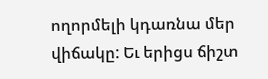ողորմելի կդառնա մեր վիճակը: Եւ երիցս ճիշտ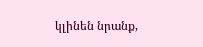կլինեն նրանք,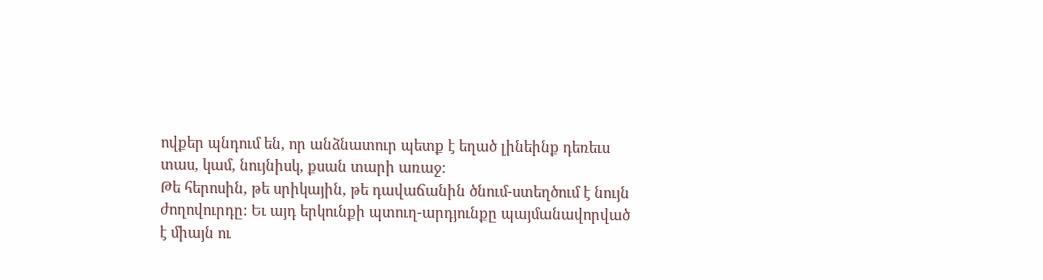ովքեր պնդում են, որ անձնատուր պետք է եղած լինեինք դեռեւս տաս, կամ, նույնիսկ, քսան տարի առաջ:
Թե հերոսին, թե սրիկային, թե դավաճանին ծնում-ստեղծում է նույն ժողովուրդը: Եւ այդ երկունքի պտուղ-արդյունքը պայմանավորված է միայն ու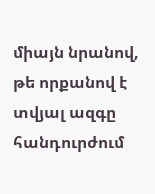միայն նրանով, թե որքանով է տվյալ ազգը հանդուրժում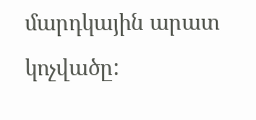մարդկային արատ կոչվածը: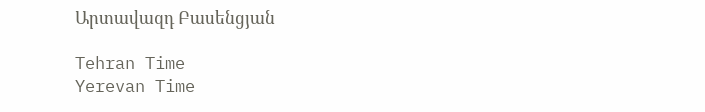Արտավազդ Բասենցյան

Tehran Time
Yerevan Time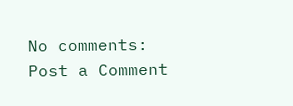No comments:
Post a Comment